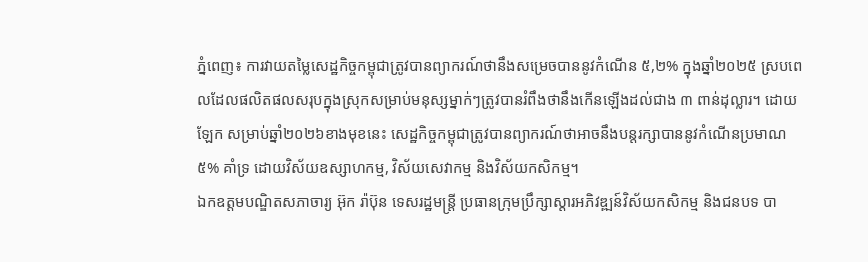ភ្នំពេញ៖ ការវាយតម្លៃសេដ្ឋកិច្ចកម្ពុជាត្រូវបានព្យាករណ៍ថានឹងសម្រេចបាននូវកំណើន ៥,២% ក្នុងឆ្នាំ២០២៥ ស្របពេលដែលផលិតផលសរុបក្នុងស្រុកសម្រាប់មនុស្សម្នាក់ៗត្រូវបានរំពឹងថានឹងកើនឡើងដល់ជាង ៣ ពាន់ដុល្លារ។ ដោយឡែក សម្រាប់ឆ្នាំ២០២៦ខាងមុខនេះ សេដ្ឋកិច្ចកម្ពុជាត្រូវបានព្យាករណ៍ថាអាចនឹងបន្តរក្សាបាននូវកំណើនប្រមាណ ៥% គាំទ្រ ដោយវិស័យឧស្សាហកម្ម, វិស័យសេវាកម្ម និងវិស័យកសិកម្ម។
ឯកឧត្តមបណ្ឌិតសភាចារ្យ អ៊ុក រ៉ាប៊ុន ទេសរដ្ឋមន្ត្រី ប្រធានក្រុមប្រឹក្សាស្តារអភិវឌ្ឍន៍វិស័យកសិកម្ម និងជនបទ បា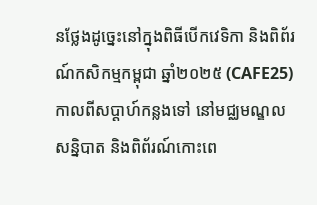នថ្លែងដូច្នេះនៅក្នុងពិធីបើកវេទិកា និងពិព័រណ៍កសិកម្មកម្ពុជា ឆ្នាំ២០២៥ (CAFE25)កាលពីសប្ដាហ៍កន្លងទៅ នៅមជ្ឈមណ្ឌលសន្និបាត និងពិព័រណ៍កោះពេ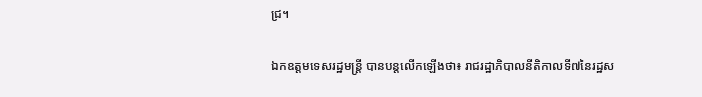ជ្រ។

ឯកឧត្តមទេសរដ្ឋមន្ត្រី បានបន្តលើកឡើងថា៖ រាជរដ្ឋាភិបាលនីតិកាលទី៧នៃរដ្ឋស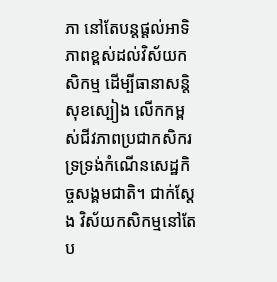ភា នៅតែបន្តផ្តល់អាទិភាពខ្ពស់ដល់វិស័យកសិកម្ម ដើម្បីធានាសន្តិសុខស្បៀង លើកកម្ពស់ជីវភាពប្រជាកសិករ ទ្រទ្រង់កំណើនសេដ្ឋកិច្ចសង្គមជាតិ។ ជាក់ស្តែង វិស័យកសិកម្មនៅតែប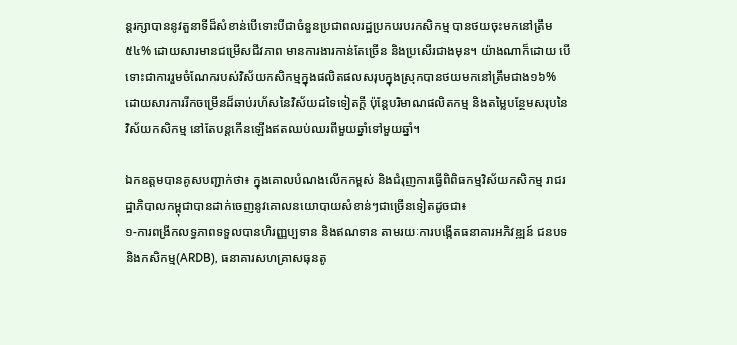ន្តរក្សាបាននូវតួនាទីដ៏សំខាន់បើទោះបីជាចំនួនប្រជាពលរដ្ឋប្រកបរបរកសិកម្ម បានថយចុះមកនៅត្រឹម ៥៤% ដោយសារមានជម្រើសជីវភាព មានការងារកាន់តែច្រើន និងប្រសើរជាងមុន។ យ៉ាងណាក៏ដោយ បើទោះជាការរួមចំណែករបស់វិស័យកសិកម្មក្នុងផលិតផលសរុបក្នុងស្រុកបានថយមកនៅត្រឹមជាង១៦% ដោយសារការរីកចម្រើនដ៏ឆាប់រហ័សនៃវិស័យដទៃទៀតក្តី ប៉ុន្តែបរិមាណផលិតកម្ម និងតម្លៃបន្ថែមសរុបនៃវិស័យកសិកម្ម នៅតែបន្តកើនឡើងឥតឈប់ឈរពីមួយឆ្នាំទៅមួយឆ្នាំ។

ឯកឧត្តមបានគូសបញ្ជាក់ថា៖ ក្នុងគោលបំណងលើកកម្ពស់ និងជំរុញការធ្វើពិពិធកម្មវិស័យកសិកម្ម រាជរដ្ឋាភិបាលកម្ពុជាបានដាក់ចេញនូវគោលនយោបាយសំខាន់ៗជាច្រើនទៀតដូចជា៖
១-ការពង្រីកលទ្ធភាពទទួលបានហិរញ្ញប្បទាន និងឥណទាន តាមរយៈការបង្កើតធនាគារអភិវឌ្ឍន៍ ជនបទ និងកសិកម្ម(ARDB), ធនាគារសហគ្រាសធុនតូ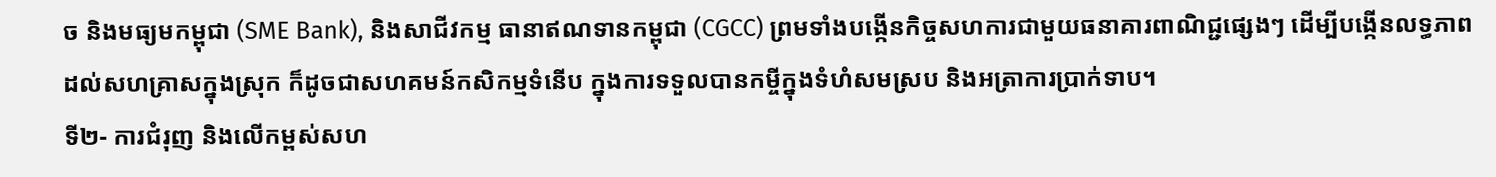ច និងមធ្យមកម្ពុជា (SME Bank), និងសាជីវកម្ម ធានាឥណទានកម្ពុជា (CGCC) ព្រមទាំងបង្កើនកិច្ចសហការជាមួយធនាគារពាណិជ្ជផ្សេងៗ ដើម្បីបង្កើនលទ្ធភាពដល់សហគ្រាសក្នុងស្រុក ក៏ដូចជាសហគមន៍កសិកម្មទំនើប ក្នុងការទទួលបានកម្ចីក្នុងទំហំសមស្រប និងអត្រាការប្រាក់ទាប។
ទី២- ការជំរុញ និងលើកម្ពស់សហ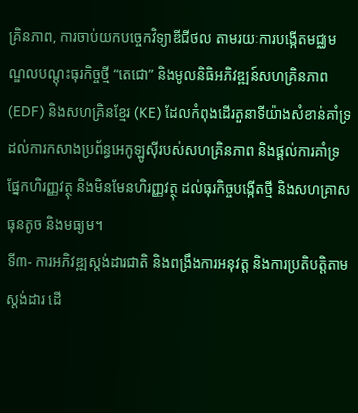គ្រិនភាព, ការចាប់យកបច្ចេកវិទ្យាឌីជីថល តាមរយៈការបង្កើតមជ្ឈមណ្ឌលបណ្តុះធុរកិច្ចថ្មី “តេជោ” និងមូលនិធិអភិវឌ្ឍន៍សហគ្រិនភាព (EDF) និងសហគ្រិនខ្មែរ (KE) ដែលកំពុងដើរតួនាទីយ៉ាងសំខាន់គាំទ្រដល់ការកសាងប្រព័ន្ធអេកូឡូស៊ីរបស់សហគ្រិនភាព និងផ្តល់ការគាំទ្រផ្នែកហិរញ្ញវត្ថុ និងមិនមែនហិរញ្ញវត្ថុ ដល់ធុរកិច្ចបង្កើតថ្មី និងសហគ្រាសធុនតូច និងមធ្យម។
ទី៣- ការអភិវឌ្ឍស្តង់ដារជាតិ និងពង្រឹងការអនុវត្ត និងការប្រតិបត្តិតាមស្តង់ដារ ដើ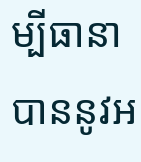ម្បីធានាបាននូវអ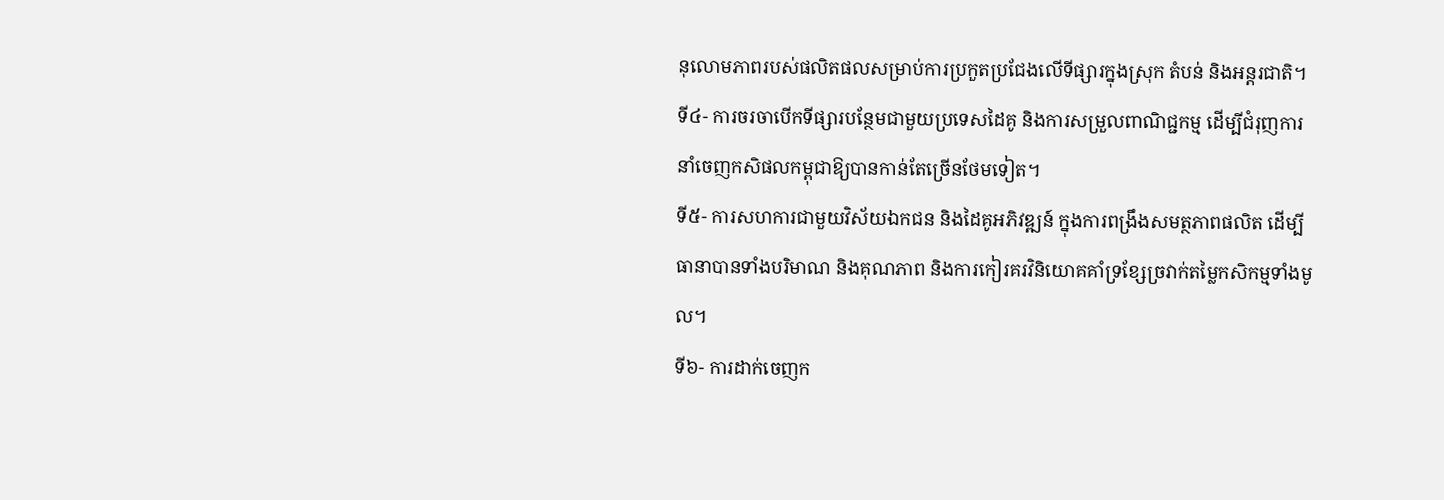នុលោមភាពរបស់ផលិតផលសម្រាប់ការប្រកួតប្រជែងលើទីផ្សារក្នុងស្រុក តំបន់ និងអន្តរជាតិ។
ទី៤- ការចរចាបើកទីផ្សារបន្ថែមជាមួយប្រទេសដៃគូ និងការសម្រួលពាណិជ្ជកម្ម ដើម្បីជំរុញការនាំចេញកសិផលកម្ពុជាឱ្យបានកាន់តែច្រើនថែមទៀត។
ទី៥- ការសហការជាមួយវិស័យឯកជន និងដៃគូអភិវឌ្ឍន៍ ក្នុងការពង្រឹងសមត្ថភាពផលិត ដើម្បីធានាបានទាំងបរិមាណ និងគុណភាព និងការកៀរគរវិនិយោគគាំទ្រខ្សែច្រវាក់តម្លៃកសិកម្មទាំងមូល។
ទី៦- ការដាក់ចេញក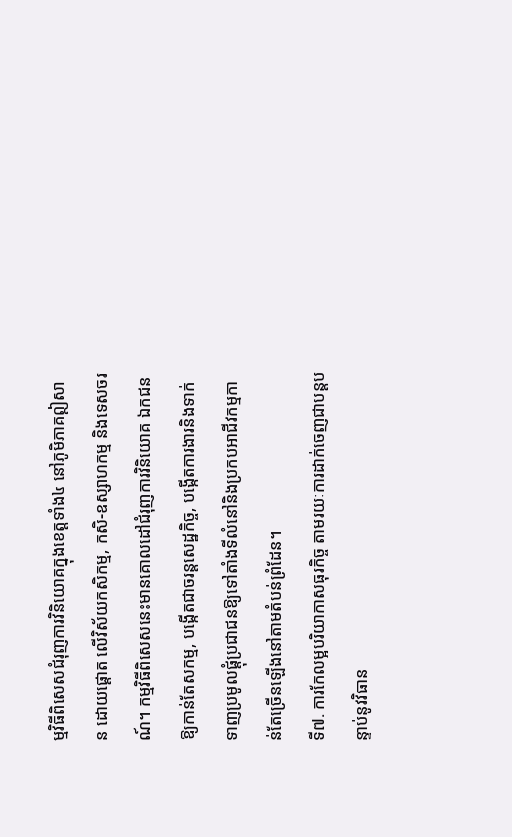ម្មវិធីពិសេសជំរុញការវិនិយោគក្នុងខេត្តទាំង៤ នៅភូមិភាគឦសាន ដោយផ្តោត លើវិស័យកសិកម្ម, កសិ-ឧស្សាហកម្ម និងទេសចរណ៍។ កម្មវិធីពិសេសនេះមានគោលដៅជំរុញការវិនិយោគ ឯកជនឱ្យកាន់តែសកម្ម, បង្កើតជាចរន្តសេដ្ឋកិច្ច, បង្កើតការងារនិងទាក់ទាញប្រមូលផ្តុំប្រជាជនឱ្យទៅតាំងទីលំនៅនិងប្រកបអាជីវកម្មកាន់តែច្រើនឡើងនៅតាមតំបន់ព្រំដែន។
ទី៧. ការកែលម្អបរិយាកាសធុរកិច្ច តាមរយៈការដាក់ចេញជាបន្តបន្ទាប់នូវវិធាន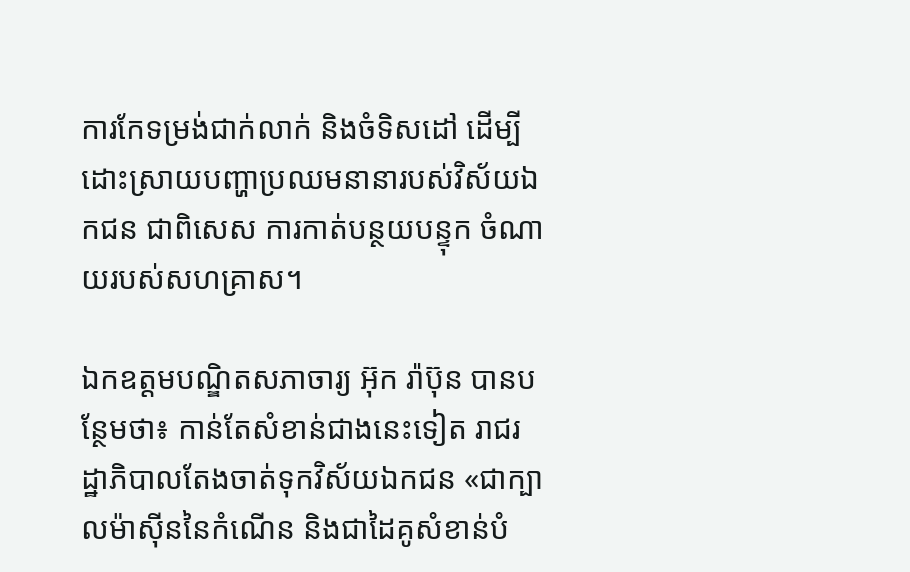ការកែទម្រង់ជាក់លាក់ និងចំទិសដៅ ដើម្បីដោះស្រាយបញ្ហាប្រឈមនានារបស់វិស័យឯកជន ជាពិសេស ការកាត់បន្ថយបន្ទុក ចំណាយរបស់សហគ្រាស។

ឯកឧត្តមបណ្ឌិតសភាចារ្យ អ៊ុក រ៉ាប៊ុន បានបន្ថែមថា៖ កាន់តែសំខាន់ជាងនេះទៀត រាជរដ្ឋាភិបាលតែងចាត់ទុកវិស័យឯកជន «ជាក្បាលម៉ាស៊ីននៃកំណើន និងជាដៃគូសំខាន់បំ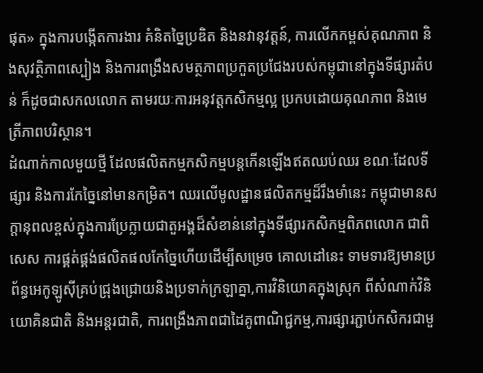ផុត» ក្នុងការបង្កើតការងារ គំនិតច្នៃប្រឌិត និងនវានុវត្តន៍, ការលើកកម្ពស់គុណភាព និងសុវត្ថិភាពស្បៀង និងការពង្រឹងសមត្ថភាពប្រកួតប្រជែងរបស់កម្ពុជានៅក្នុងទីផ្សារតំបន់ ក៏ដូចជាសកលលោក តាមរយៈការអនុវត្តកសិកម្មល្អ ប្រកបដោយគុណភាព និងមេត្រីភាពបរិស្ថាន។
ដំណាក់កាលមួយថ្មី ដែលផលិតកម្មកសិកម្មបន្តកើនឡើងឥតឈប់ឈរ ខណៈដែលទីផ្សារ និងការកែច្នៃនៅមានកម្រិត។ ឈរលើមូលដ្ឋានផលិតកម្មដ៏រឹងមាំនេះ កម្ពុជាមានសក្តានុពលខ្ពស់ក្នុងការប្រែក្លាយជាតួអង្គដ៏សំខាន់នៅក្នុងទីផ្សារកសិកម្មពិភពលោក ជាពិសេស ការផ្គត់ផ្គង់ផលិតផលកែច្នៃហើយដើម្បីសម្រេច គោលដៅនេះ ទាមទារឱ្យមានប្រព័ន្ធអេកូឡូស៊ីគ្រប់ជ្រុងជ្រោយនិងប្រទាក់ក្រឡាគ្នា,ការវិនិយោគក្នុងស្រុក ពីសំណាក់វិនិយោគិនជាតិ និងអន្តរជាតិ, ការពង្រឹងភាពជាដៃគូពាណិជ្ជកម្ម,ការផ្សារភ្ជាប់កសិករជាមួ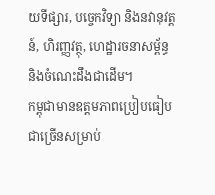យទីផ្សារ, បច្ចេកវិទ្យា និងនវានុវត្តន៍, ហិរញ្ញវត្ថុ, ហេដ្ឋារចនាសម្ព័ន្ធ និងចំណេះដឹងជាដើម។
កម្ពុជាមានឧត្តមភាពប្រៀបធៀបជាច្រើនសម្រាប់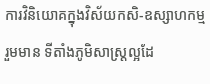ការវិនិយោគក្នុងវិស័យកសិ-ឧស្សាហកម្ម រួមមាន ទីតាំងភូមិសាស្ត្រល្អដែ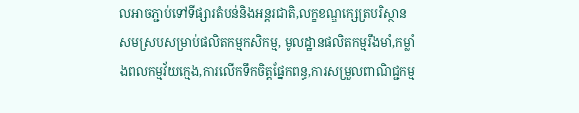លអាចភ្ជាប់ទៅទីផ្សារតំបន់និងអន្តរជាតិ,លក្ខខណ្ឌក្សេត្របរិស្ថានសមស្របសម្រាប់ផលិតកម្មកសិកម្ម, មូលដ្ឋានផលិតកម្មរឹងមាំ,កម្លាំងពលកម្មវ័យក្មេង,ការលើកទឹកចិត្តផ្នែកពន្ធ,ការសម្រួលពាណិជ្ជកម្ម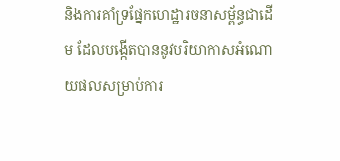និងការគាំទ្រផ្នែកហេដ្ឋារចនាសម្ព័ន្ធជាដើម ដែលបង្កើតបាននូវបរិយាកាសអំណោយផលសម្រាប់ការ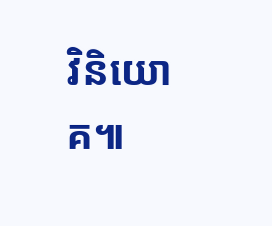វិនិយោគ៕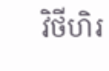វិថីហិរ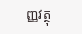ញ្ញវត្ថុ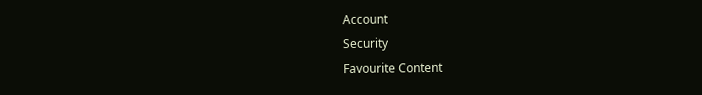Account
Security
Favourite Content